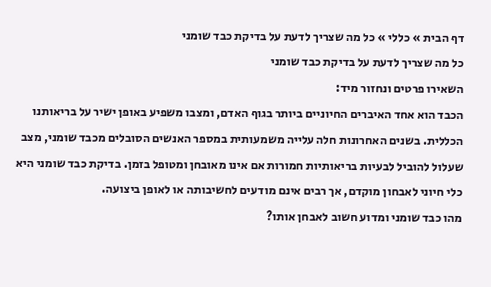דף הבית » כללי » כל מה שצריך לדעת על בדיקת כבד שומני
כל מה שצריך לדעת על בדיקת כבד שומני
השאירו פרטים ונחזור מיד:
הכבד הוא אחד האיברים החיוניים ביותר בגוף האדם, ומצבו משפיע באופן ישיר על בריאותנו הכללית. בשנים האחרונות חלה עלייה משמעותית במספר האנשים הסובלים מכבד שומני, מצב שעלול להוביל לבעיות בריאותיות חמורות אם אינו מאובחן ומטופל בזמן. בדיקת כבד שומני היא כלי חיוני לאבחון מוקדם, אך רבים אינם מודעים לחשיבותה או לאופן ביצועה.
מהו כבד שומני ומדוע חשוב לאבחן אותו?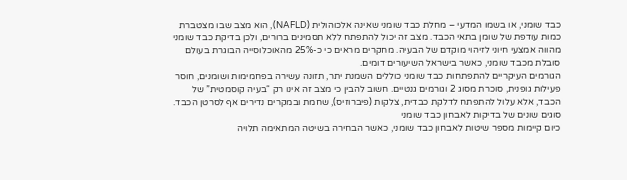כבד שומני, או בשמו המדעי – מחלת כבד שומני שאינה אלכוהולית (NAFLD), הוא מצב שבו מצטברת כמות עודפת של שומן בתאי הכבד. מצב זה יכול להתפתח ללא תסמינים ברורים, ולכן בדיקת כבד שומני מהווה אמצעי חיוני לזיהוי מוקדם של הבעיה. מחקרים מראים כי כ-25% מהאוכלוסייה הבוגרת בעולם סובלת מכבד שומני, כאשר בישראל השיעורים דומים.
הגורמים העיקריים להתפתחות כבד שומני כוללים השמנת יתר, תזונה עשירה בפחמימות ושומנים, חוסר פעילות גופנית, סוכרת מסוג 2 וגורמים גנטיים. חשוב להבין כי מצב זה אינו רק “בעיה קוסמטית” של הכבד, אלא עלול להתפתח לדלקת כבדית, צלקות (פיברוזיס), שחמת ובמקרים נדירים אף לסרטן הכבד.
סוגים שונים של בדיקות לאבחון כבד שומני
כיום קיימות מספר שיטות לאבחון כבד שומני, כאשר הבחירה בשיטה המתאימה תלויה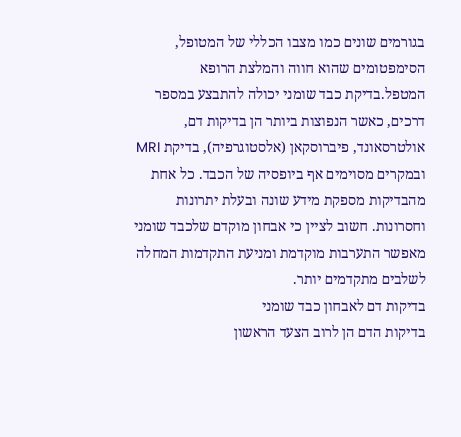בגורמים שונים כמו מצבו הכללי של המטופל, הסימפטומים שהוא חווה והמלצת הרופא המטפל.בדיקת כבד שומני יכולה להתבצע במספר דרכים, כאשר הנפוצות ביותר הן בדיקות דם, אולטרסאונד, פיברוסקאן (אלסטוגרפיה), בדיקת MRI ובמקרים מסוימים אף ביופסיה של הכבד. כל אחת מהבדיקות מספקת מידע שונה ובעלת יתרונות וחסרונות. חשוב לציין כי אבחון מוקדם שלכבד שומני מאפשר התערבות מוקדמת ומניעת התקדמות המחלה לשלבים מתקדמים יותר.
בדיקות דם לאבחון כבד שומני
בדיקות הדם הן לרוב הצעד הראשון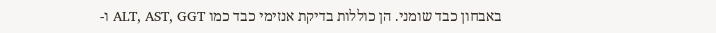באבחון כבד שומני. הן כוללות בדיקת אנזימי כבד כמו ALT, AST, GGT ו-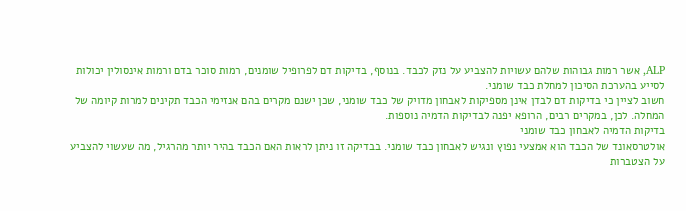ALP, אשר רמות גבוהות שלהם עשויות להצביע על נזק לכבד. בנוסף, בדיקות דם לפרופיל שומנים, רמות סוכר בדם ורמות אינסולין יכולות לסייע בהערכת הסיכון למחלת כבד שומני.
חשוב לציין כי בדיקות דם לבדן אינן מספיקות לאבחון מדויק של כבד שומני, שכן ישנם מקרים בהם אנזימי הכבד תקינים למרות קיומה של המחלה. לכן, במקרים רבים, הרופא יפנה לבדיקות הדמיה נוספות.
בדיקות הדמיה לאבחון כבד שומני
אולטרסאונד של הכבד הוא אמצעי נפוץ ונגיש לאבחון כבד שומני. בבדיקה זו ניתן לראות האם הכבד בהיר יותר מהרגיל, מה שעשוי להצביע על הצטברות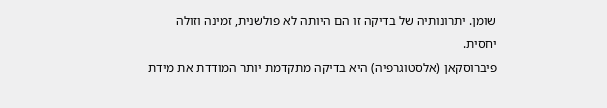שומן. יתרונותיה של בדיקה זו הם היותה לא פולשנית, זמינה וזולה יחסית.
פיברוסקאן (אלסטוגרפיה) היא בדיקה מתקדמת יותר המודדת את מידת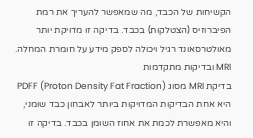הקשיחות של הכבד, מה שמאפשר להעריך את רמת הפיברוזיס (הצטלקות) בכבד. בדיקה זו מדויקת יותר מאולטרסאונד רגיל ויכולה לספק מידע על חומרת המחלה.
MRI ובדיקות מתקדמות
בדיקת MRI מסוג PDFF (Proton Density Fat Fraction) היא אחת הבדיקות המדויקות ביותר לאבחון כבד שומני, והיא מאפשרת לכמת את אחוז השומן בכבד. בדיקה זו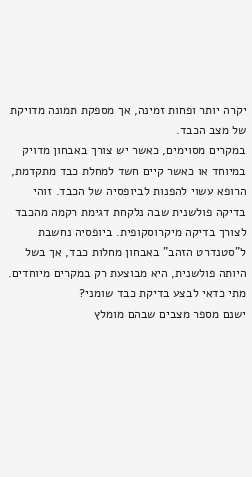יקרה יותר ופחות זמינה, אך מספקת תמונה מדויקת של מצב הכבד.
במקרים מסוימים, כאשר יש צורך באבחון מדויק במיוחד או כאשר קיים חשד למחלת כבד מתקדמת, הרופא עשוי להפנות לביופסיה של הכבד. זוהי בדיקה פולשנית שבה נלקחת דגימת רקמה מהכבד לצורך בדיקה מיקרוסקופית. ביופסיה נחשבת ל”סטנדרט הזהב” באבחון מחלות כבד, אך בשל היותה פולשנית, היא מבוצעת רק במקרים מיוחדים.
מתי כדאי לבצע בדיקת כבד שומני?
ישנם מספר מצבים שבהם מומלץ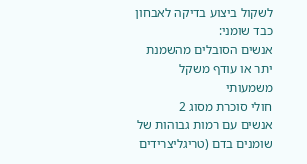לשקול ביצוע בדיקה לאבחון כבד שומני:
אנשים הסובלים מהשמנת יתר או עודף משקל משמעותי
חולי סוכרת מסוג 2
אנשים עם רמות גבוהות של שומנים בדם (טריגליצרידים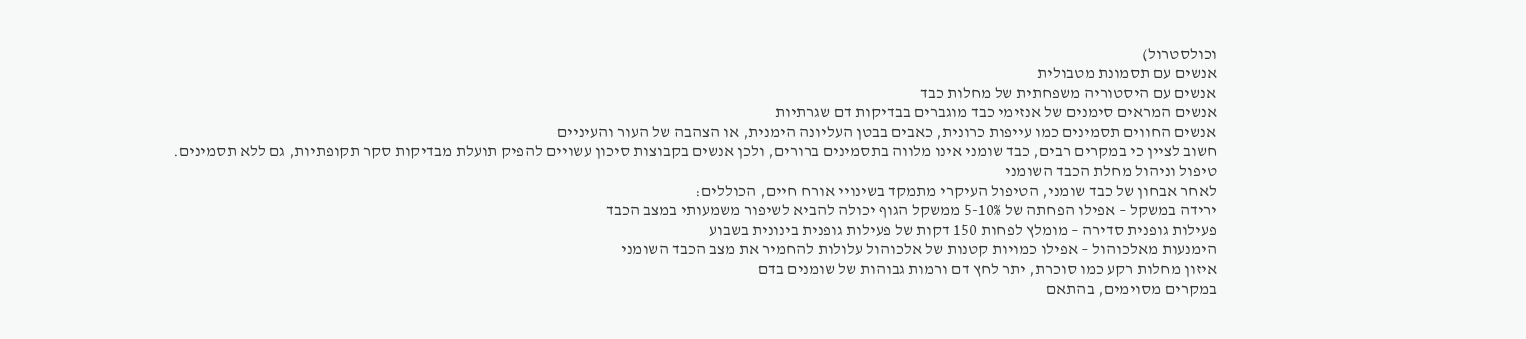וכולסטרול)
אנשים עם תסמונת מטבולית
אנשים עם היסטוריה משפחתית של מחלות כבד
אנשים המראים סימנים של אנזימי כבד מוגברים בבדיקות דם שגרתיות
אנשים החווים תסמינים כמו עייפות כרונית, כאבים בבטן העליונה הימנית, או הצהבה של העור והעיניים
חשוב לציין כי במקרים רבים, כבד שומני אינו מלווה בתסמינים ברורים, ולכן אנשים בקבוצות סיכון עשויים להפיק תועלת מבדיקות סקר תקופתיות, גם ללא תסמינים.
טיפול וניהול מחלת הכבד השומני
לאחר אבחון של כבד שומני, הטיפול העיקרי מתמקד בשינויי אורח חיים, הכוללים:
ירידה במשקל – אפילו הפחתה של 5-10% ממשקל הגוף יכולה להביא לשיפור משמעותי במצב הכבד
פעילות גופנית סדירה – מומלץ לפחות 150 דקות של פעילות גופנית בינונית בשבוע
הימנעות מאלכוהול – אפילו כמויות קטנות של אלכוהול עלולות להחמיר את מצב הכבד השומני
איזון מחלות רקע כמו סוכרת, יתר לחץ דם ורמות גבוהות של שומנים בדם
במקרים מסוימים, בהתאם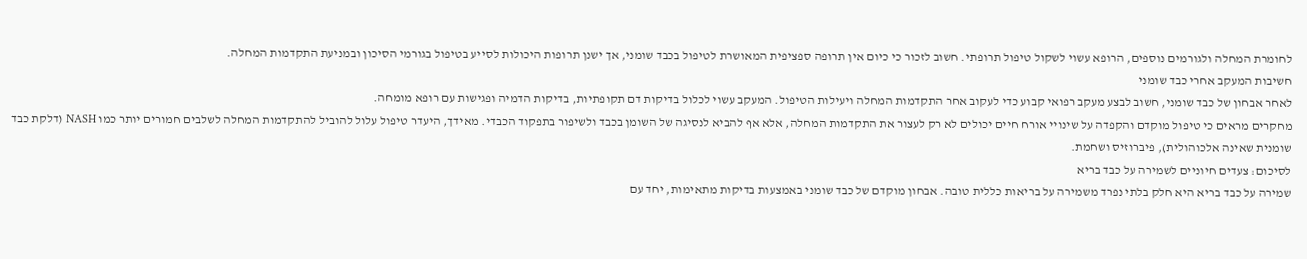לחומרת המחלה ולגורמים נוספים, הרופא עשוי לשקול טיפול תרופתי. חשוב לזכור כי כיום אין תרופה ספציפית המאושרת לטיפול בכבד שומני, אך ישנן תרופות היכולות לסייע בטיפול בגורמי הסיכון ובמניעת התקדמות המחלה.
חשיבות המעקב אחרי כבד שומני
לאחר אבחון של כבד שומני, חשוב לבצע מעקב רפואי קבוע כדי לעקוב אחר התקדמות המחלה ויעילות הטיפול. המעקב עשוי לכלול בדיקות דם תקופתיות, בדיקות הדמיה ופגישות עם רופא מומחה.
מחקרים מראים כי טיפול מוקדם והקפדה על שינויי אורח חיים יכולים לא רק לעצור את התקדמות המחלה, אלא אף להביא לנסיגה של השומן בכבד ולשיפור בתפקוד הכבדי. מאידך, היעדר טיפול עלול להוביל להתקדמות המחלה לשלבים חמורים יותר כמו NASH (דלקת כבד שומנית שאינה אלכוהולית), פיברוזיס ושחמת.
לסיכום: צעדים חיוניים לשמירה על כבד בריא
שמירה על כבד בריא היא חלק בלתי נפרד משמירה על בריאות כללית טובה. אבחון מוקדם של כבד שומני באמצעות בדיקות מתאימות, יחד עם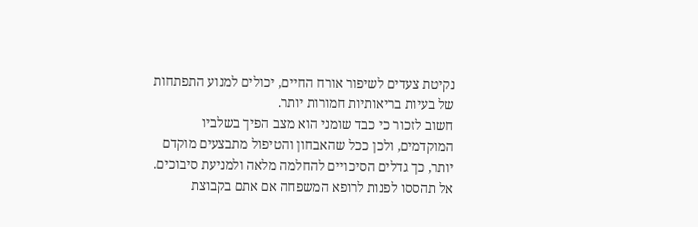נקיטת צעדים לשיפור אורח החיים, יכולים למנוע התפתחות של בעיות בריאותיות חמורות יותר.
חשוב לזכור כי כבד שומני הוא מצב הפיך בשלביו המוקדמים, ולכן ככל שהאבחון והטיפול מתבצעים מוקדם יותר, כך גדלים הסיכויים להחלמה מלאה ולמניעת סיבוכים. אל תהססו לפנות לרופא המשפחה אם אתם בקבוצת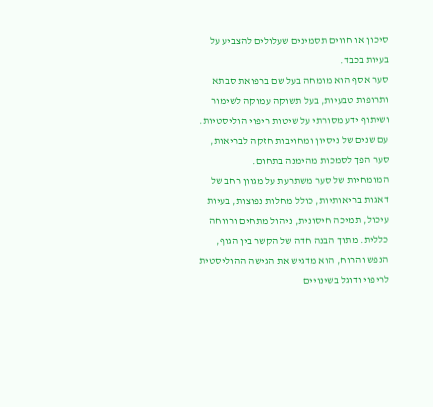סיכון או חווים תסמינים שעלולים להצביע על בעיות בכבד.
סער אסף הוא מומחה בעל שם ברפואת סבתא ותרופות טבעיות, בעל תשוקה עמוקה לשימור ושיתוף ידע מסורתי על שיטות ריפוי הוליסטיות. עם שנים של ניסיון ומחויבות חזקה לבריאות, סער הפך לסמכות מהימנה בתחום.
המומחיות של סער משתרעת על מגוון רחב של דאגות בריאותיות, כולל מחלות נפוצות, בעיות עיכול, תמיכה חיסונית, ניהול מתחים ורווחה כללית. מתוך הבנה חדה של הקשר בין הגוף, הנפש והרוח, הוא מדגיש את הגישה ההוליסטית לריפוי ודוגל בשינויים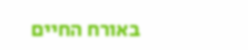באורח החיים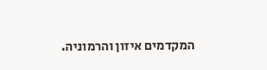המקדמים איזון והרמוניה.